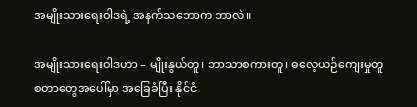အမျိုးသားရေးဝါဒရဲ့ အနက်သဘောက ဘာလဲ။

အမျိုးသားရေးဝါဒဟာ – မျိုးနွယ်တူ၊ ဘာသာစကားတူ၊ ဓလေ့ယဉ်ကျေးမှုတူ စတာတွေအပေါ်မှာ အခြေခံပြီး နိုင်ငံ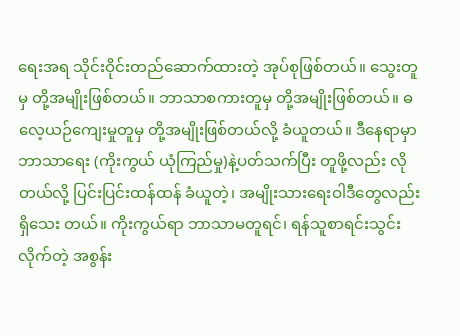ရေးအရ သိုင်းဝိုင်းတည်ဆောက်ထားတဲ့ အုပ်စုဖြစ်တယ်။ သွေးတူမှ တို့အမျိုးဖြစ်တယ်။ ဘာသာစကားတူမှ တို့အမျိုးဖြစ်တယ်။ ဓလေ့ယဉ်ကျေးမှုတူမှ တို့အမျိုးဖြစ်တယ်လို့ ခံယူတယ်။ ဒီနေရာမှာ ဘာသာရေး (ကိုးကွယ် ယုံကြည်မှု)နဲ့ပတ်သက်ပြီး တူဖို့လည်း လိုတယ်လို့ ပြင်းပြင်းထန်ထန် ခံယူတဲ့၊ အမျိုးသားရေးဝါဒီတွေလည်း ရှိသေး တယ်။ ကိုးကွယ်ရာ ဘာသာမတူရင်၊ ရန်သူစာရင်းသွင်းလိုက်တဲ့ အစွန်း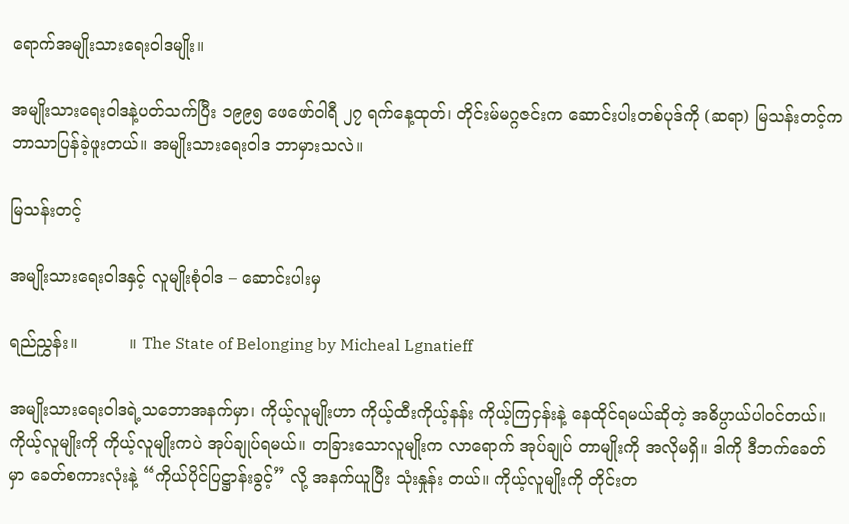ရောက်အမျိုးသားရေးဝါဒမျိုး။

အမျိုးသားရေးဝါဒနဲ့ပတ်သက်ပြီး ၁၉၉၅ ဖေဖော်ဝါရီ ၂၇ ရက်နေ့ထုတ်၊ တိုင်းမ်မဂ္ဂဇင်းက ဆောင်းပါးတစ်ပုဒ်ကို (ဆရာ) မြသန်းတင့်က ဘာသာပြန်ခဲ့ဖူးတယ်။ အမျိုးသားရေးဝါဒ ဘာမှားသလဲ။

မြသန်းတင့်

အမျိုးသားရေးဝါဒနှင့် လူမျိုးစုံဝါဒ – ဆောင်းပါးမှ

ရည်ညွှန်း။          ။ The State of Belonging by Micheal Lgnatieff

အမျိုးသားရေးဝါဒရဲ့သဘောအနက်မှာ၊ ကိုယ့်လူမျိုးဟာ ကိုယ့်ထီးကိုယ့်နန်း ကိုယ့်ကြငှန်းနဲ့ နေထိုင်ရမယ်ဆိုတဲ့ အဓိပ္ပာယ်ပါဝင်တယ်။ ကိုယ့်လူမျိုးကို ကိုယ့်လူမျိုးကပဲ အုပ်ချုပ်ရမယ်။ တခြားသောလူမျိုးက လာရောက် အုပ်ချုပ် တာမျိုးကို အလိုမရှိ။ ဒါကို ဒီဘက်ခေတ်မှာ ခေတ်စကားလုံးနဲ့ “ကိုယ်ပိုင်ပြဋ္ဌာန်းခွင့်” လို့ အနက်ယူပြီး သုံးနှုန်း တယ်။ ကိုယ့်လူမျိုးကို တိုင်းတ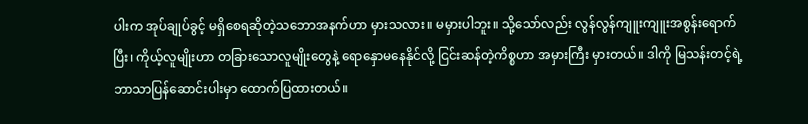ပါးက အုပ်ချုပ်ခွင့် မရှိစေရဆိုတဲ့သဘောအနက်ဟာ မှားသလား။ မမှားပါဘူး။ သို့သော်လည်း လွန်လွန်ကျူးကျူးအစွန်းရောက်ပြီး၊ ကိုယ့်လူမျိုးဟာ တခြားသောလူမျိုးတွေနဲ့ ရောနှောမနေနိုင်လို့ ငြင်းဆန်တဲ့ကိစ္စဟာ အမှားကြီး မှားတယ်။ ဒါကို မြသန်းတင့်ရဲ့ ဘာသာပြန်ဆောင်းပါးမှာ ထောက်ပြထားတယ်။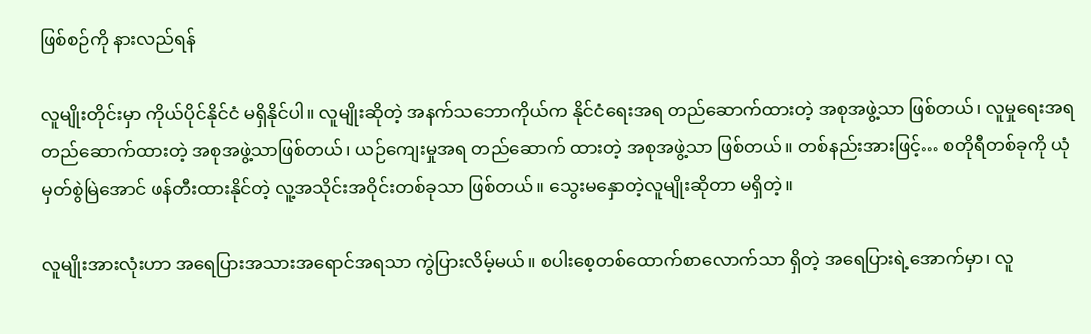ဖြစ်စဉ်ကို နားလည်ရန်

လူမျိုးတိုင်းမှာ ကိုယ်ပိုင်နိုင်ငံ မရှိနိုင်ပါ။ လူမျိုးဆိုတဲ့ အနက်သဘောကိုယ်က နိုင်ငံရေးအရ တည်ဆောက်ထားတဲ့ အစုအဖွဲ့သာ ဖြစ်တယ်၊ လူမှုရေးအရတည်ဆောက်ထားတဲ့ အစုအဖွဲ့သာဖြစ်တယ်၊ ယဉ်ကျေးမှုအရ တည်ဆောက် ထားတဲ့ အစုအဖွဲ့သာ ဖြစ်တယ်။ တစ်နည်းအားဖြင့်… စတိုရီတစ်ခုကို ယုံမှတ်စွဲမြဲအောင် ဖန်တီးထားနိုင်တဲ့ လူ့အသိုင်းအဝိုင်းတစ်ခုသာ ဖြစ်တယ်။ သွေးမနှောတဲ့လူမျိုးဆိုတာ မရှိတဲ့။

လူမျိုးအားလုံးဟာ အရေပြားအသားအရောင်အရသာ ကွဲပြားလိမ့်မယ်။ စပါးစေ့တစ်ထောက်စာလောက်သာ ရှိတဲ့ အရေပြားရဲ့အောက်မှာ၊ လူ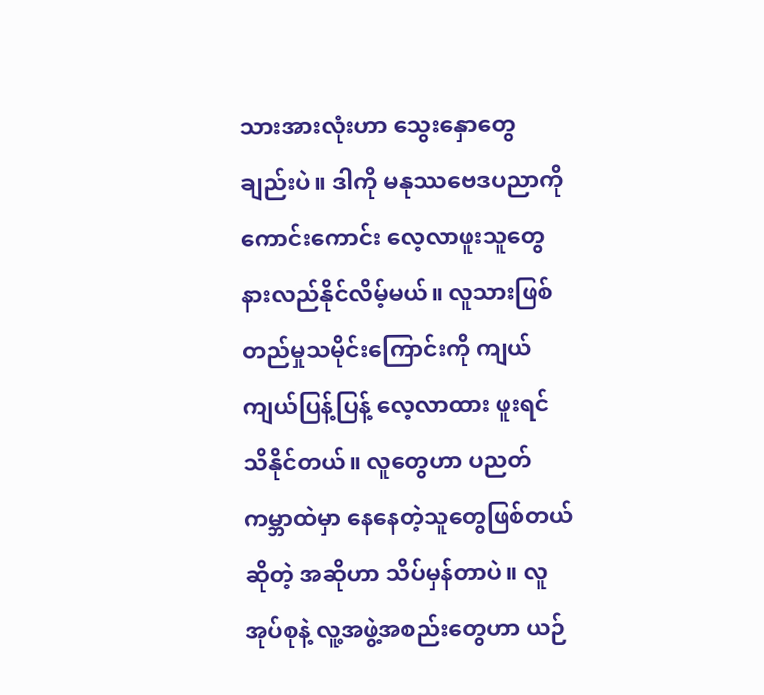သားအားလုံးဟာ သွေးနှောတွေ ချည်းပဲ။ ဒါကို မနုဿဗေဒပညာကို ကောင်းကောင်း လေ့လာဖူးသူတွေ နားလည်နိုင်လိမ့်မယ်။ လူသားဖြစ်တည်မှုသမိုင်းကြောင်းကို ကျယ်ကျယ်ပြန့်ပြန့် လေ့လာထား ဖူးရင် သိနိုင်တယ်။ လူတွေဟာ ပညတ်ကမ္ဘာထဲမှာ နေနေတဲ့သူတွေဖြစ်တယ်ဆိုတဲ့ အဆိုဟာ သိပ်မှန်တာပဲ။ လူ အုပ်စုနဲ့ လူ့အဖွဲ့အစည်းတွေဟာ ယဉ်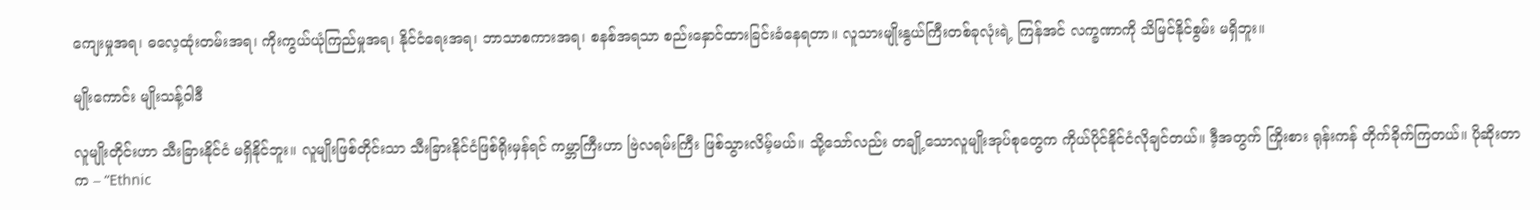ကျေးမှုအရ၊ ဓလေ့ထုံးတမ်းအရ၊ ကိုးကွယ်ယုံကြည်မှုအရ၊ နိုင်ငံရေးအရ၊ ဘာသာစကားအရ၊ စနစ်အရသာ စည်းနှောင်ထားခြင်းခံနေရတာ။ လူသားမျိုးနွယ်ကြီးတစ်ခုလုံးရဲ့ ကြန်အင် လက္ခဏာကို သိမြင်နိုင်စွမ်း မရှိဘူး။

မျိုးကောင်း မျိုးသန့်ဝါဒီ

လူမျိုးတိုင်းဟာ သီးခြားနိုင်ငံ မရှိနိုင်ဘူး။ လူမျိုးဖြစ်တိုင်းသာ သီးခြားနိုင်ငံဖြစ်ရိုးမှန်ရင် ကမ္ဘာကြီးဟာ ဗြဲလရမ်းကြီး ဖြစ်သွားလိမ့်မယ်။ သို့သော်လည်း တချို့သောလူမျိုးအုပ်စုတွေက ကိုယ်ပိုင်နိုင်ငံလိုချင်တယ်။ ဒီ့အတွက် ကြိုးစား ရုန်းကန် တိုက်ခိုက်ကြတယ်။ ပိုဆိုးတာက – “Ethnic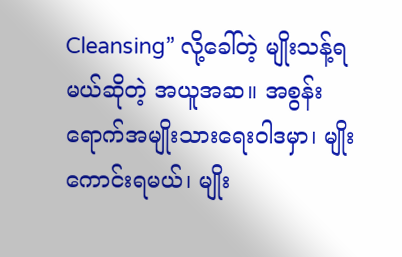Cleansing” လို့ခေါ်တဲ့ မျိုးသန့်ရမယ်ဆိုတဲ့ အယူအဆ။ အစွန်းရောက်အမျိုးသားရေးဝါဒမှာ၊ မျိုးကောင်းရမယ်၊ မျိုး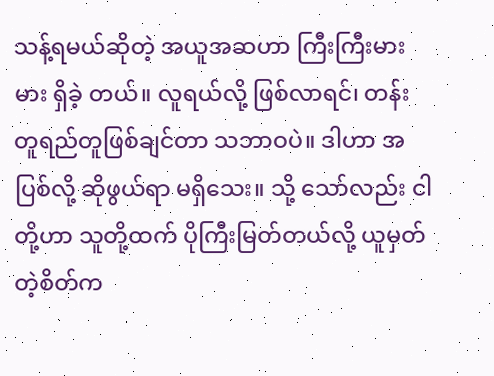သန့်ရမယ်ဆိုတဲ့ အယူအဆဟာ ကြီးကြီးမားမား ရှိခဲ့ တယ်။ လူရယ်လို့ ဖြစ်လာရင်၊ တန်းတူရည်တူဖြစ်ချင်တာ သဘာဝပဲ။ ဒါဟာ အပြစ်လို့ ဆိုဖွယ်ရာ မရှိသေး။ သို့ သော်လည်း ငါတို့ဟာ သူတို့ထက် ပိုကြီးမြတ်တယ်လို့ ယူမှတ်တဲ့စိတ်က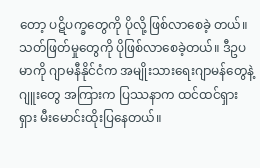တော့ ပဋိပက္ခတွေကို ပိုလို့ ဖြစ်လာစေခဲ့ တယ်။ သတ်ဖြတ်မှုတွေကို ပိုဖြစ်လာစေခဲ့တယ်။ ဒီဥပမာကို ဂျာမနီနိုင်ငံက အမျိုးသားရေးဂျာမန်တွေနဲ့ ဂျူးတွေ အကြားက ပြဿနာက ထင်ထင်ရှားရှား မီးမောင်းထိုးပြနေတယ်။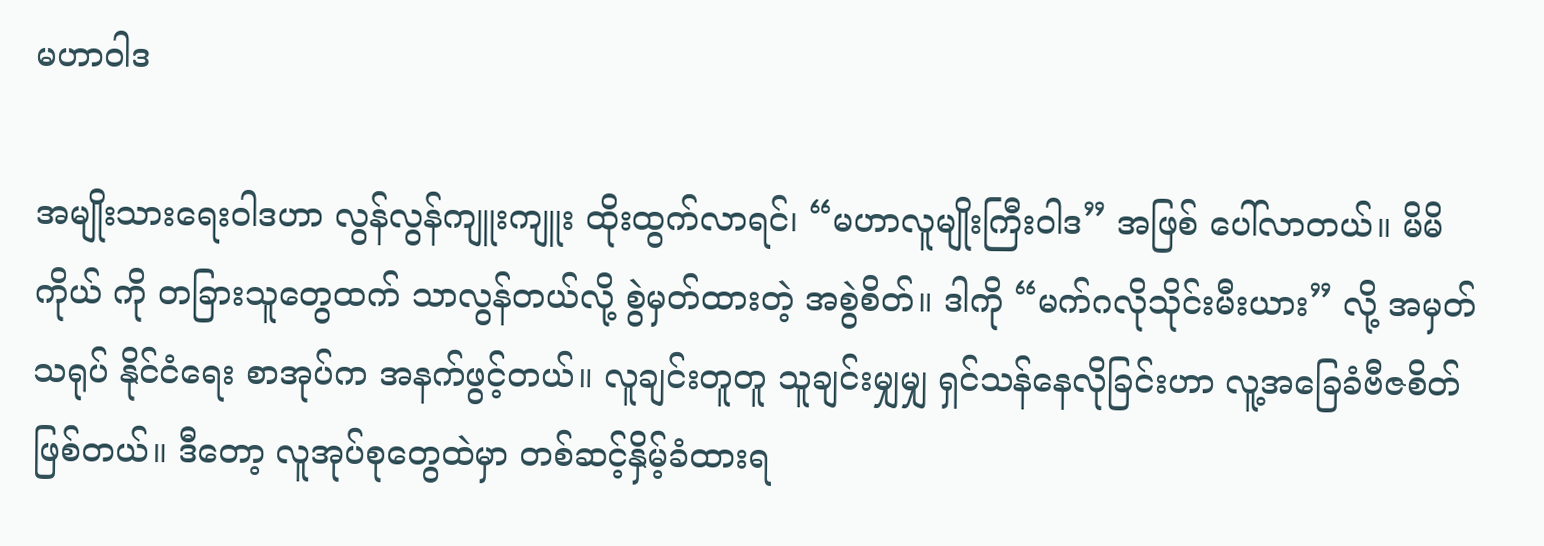မဟာဝါဒ

အမျိုးသားရေးဝါဒဟာ လွန်လွန်ကျူးကျူး ထိုးထွက်လာရင်၊ “မဟာလူမျိုးကြီးဝါဒ” အဖြစ် ပေါ်လာတယ်။ မိမိကိုယ် ကို တခြားသူတွေထက် သာလွန်တယ်လို့ စွဲမှတ်ထားတဲ့ အစွဲစိတ်။ ဒါကို “မက်ဂလိုသိုင်းမီးယား” လို့ အမှတ်သရုပ် နိုင်ငံရေး စာအုပ်က အနက်ဖွင့်တယ်။ လူချင်းတူတူ သူချင်းမျှမျှ ရှင်သန်နေလိုခြင်းဟာ လူ့အခြေခံဗီဇစိတ်ဖြစ်တယ်။ ဒီတော့ လူအုပ်စုတွေထဲမှာ တစ်ဆင့်နှိမ့်ခံထားရ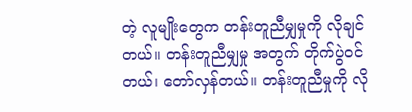တဲ့ လူမျိုးတွေက တန်းတူညီမျှမှုကို လိုချင်တယ်။ တန်းတူညီမျှမှု အတွက် တိုက်ပွဲဝင်တယ်၊ တော်လှန်တယ်။ တန်းတူညီမှုကို လို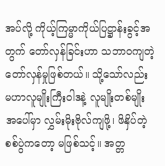အပ်လို့ ကိုယ့်ကြမ္မာကိုယ်ပြဋ္ဌာန်းခွင့်အတွက် တော်လှန်ခြင်းဟာ သဘာဝကျတဲ့တော်လှန်မှုဖြစ်တယ်။ သို့သော်လည်း မဟာလူမျိုးကြီးဝါဒနဲ့ လူမျိုးတစ်မျိုး အပေါ်မှာ လွှမ်းမိုးဗိုလ်ကျဖို့၊ ဖိနှိပ်တဲ့ စစ်ပွဲကတော့ မဖြစ်သင့်။ အတ္တ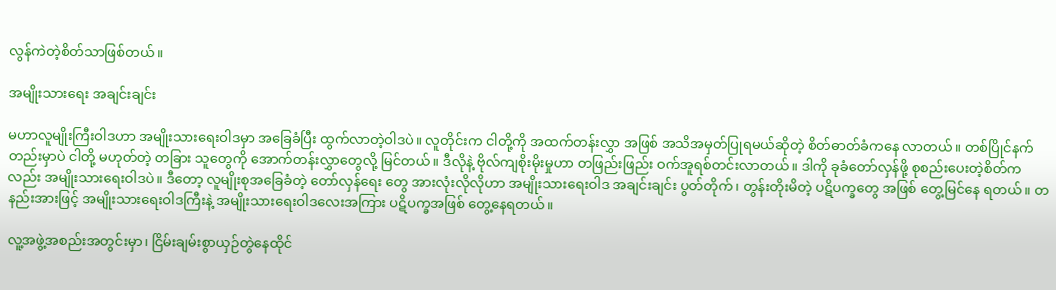လွန်ကဲတဲ့စိတ်သာဖြစ်တယ်။

အမျိုးသားရေး အချင်းချင်း

မဟာလူမျိုးကြီးဝါဒဟာ အမျိုးသားရေးဝါဒမှာ အခြေခံပြီး ထွက်လာတဲ့ဝါဒပဲ။ လူတိုင်းက ငါတို့ကို အထက်တန်းလွှာ အဖြစ် အသိအမှတ်ပြုရမယ်ဆိုတဲ့ စိတ်ဓာတ်ခံကနေ လာတယ်။ တစ်ပြိုင်နက်တည်းမှာပဲ ငါတို့ မဟုတ်တဲ့ တခြား သူတွေကို အောက်တန်းလွှာတွေလို့ မြင်တယ်။ ဒီလိုနဲ့ ဗိုလ်ကျစိုးမိုးမှုဟာ တဖြည်းဖြည်း ဝက်အူရစ်တင်းလာတယ်။ ဒါကို ခုခံတော်လှန်ဖို့ စုစည်းပေးတဲ့စိတ်ကလည်း အမျိုးသားရေးဝါဒပဲ။ ဒီတော့ လူမျိုးစုအခြေခံတဲ့ တော်လှန်ရေး တွေ အားလုံးလိုလိုဟာ အမျိုးသားရေးဝါဒ အချင်းချင်း ပွတ်တိုက်၊ တွန်းတိုးမိတဲ့ ပဋိပက္ခတွေ အဖြစ် တွေ့မြင်နေ ရတယ်။ တနည်းအားဖြင့် အမျိုးသားရေးဝါဒကြီးနဲ့ အမျိုးသားရေးဝါဒလေးအကြား ပဋိပက္ခအဖြစ် တွေ့နေရတယ်။

လူ့အဖွဲ့အစည်းအတွင်းမှာ၊ ငြိမ်းချမ်းစွာယှဉ်တွဲနေထိုင်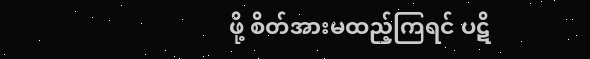ဖို့ စိတ်အားမထည့်ကြရင် ပဋိ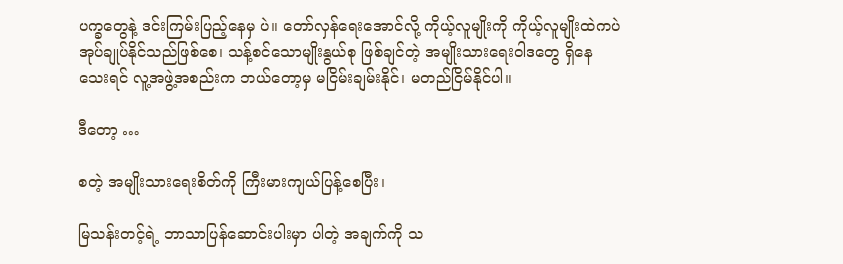ပက္ခတွေနဲ့ ဒင်းကြမ်းပြည့်နေမှ ပဲ။ တော်လှန်ရေးအောင်လို့ ကိုယ့်လူမျိုးကို ကိုယ့်လူမျိုးထဲကပဲ အုပ်ချုပ်နိုင်သည်ဖြစ်စေ၊ သန့်စင်သောမျိုးနွယ်စု ဖြစ်ချင်တဲ့ အမျိုးသားရေးဝါဒတွေ ရှိနေသေးရင် လူ့အဖွဲ့အစည်းက ဘယ်တော့မှ မငြိမ်းချမ်းနိုင်၊ မတည်ငြိမ်နိုင်ပါ။

ဒီတော့ …

စတဲ့ အမျိုးသားရေးစိတ်ကို ကြီးမားကျယ်ပြန့်စေပြီး၊

မြသန်းတင့်ရဲ့ ဘာသာပြန်ဆောင်းပါးမှာ ပါတဲ့ အချက်ကို သ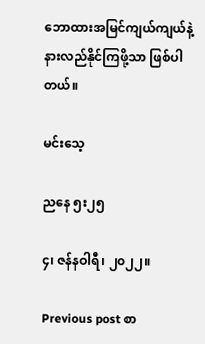ဘောထားအမြင်ကျယ်ကျယ်နဲ့ နားလည်နိုင်ကြဖို့သာ ဖြစ်ပါတယ်။

မင်းသေ့

ညနေ ၅း၂၅

၄၊ ဇန်နဝါရီ၊ ၂၀၂၂။

Previous post စာ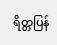ရိတ္တပြန်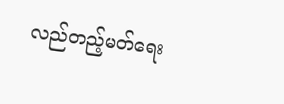လည်တည့်မတ်ရေး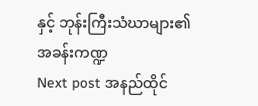နှင့် ဘုန်းကြီးသံဃာများ၏ အခန်းကဏ္ဍ
Next post အနည်ထိုင်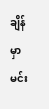ချိန်မှာ မင်း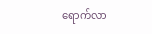ရောက်လာ